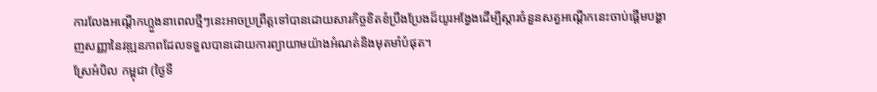ការលែងអណ្តើកហ្លួងនាពេលថ្មីៗនេះអាចប្រព្រឹត្តទៅបានដោយសារកិច្ចខិតខំប្រឹងប្រែងដ៏យូរអង្វែងដើម្បីស្តារចំនួនសត្វអណ្តើកនេះចាប់ផ្តើមបង្ហាញសញ្ញានៃវឌ្ឍនភាពដែលទទួលបានដោយការព្យាយាមយ៉ាងអំណត់និងមុតមាំបំផុត។
ស្រែអំបិល កម្ពុជា (ថ្ងៃទី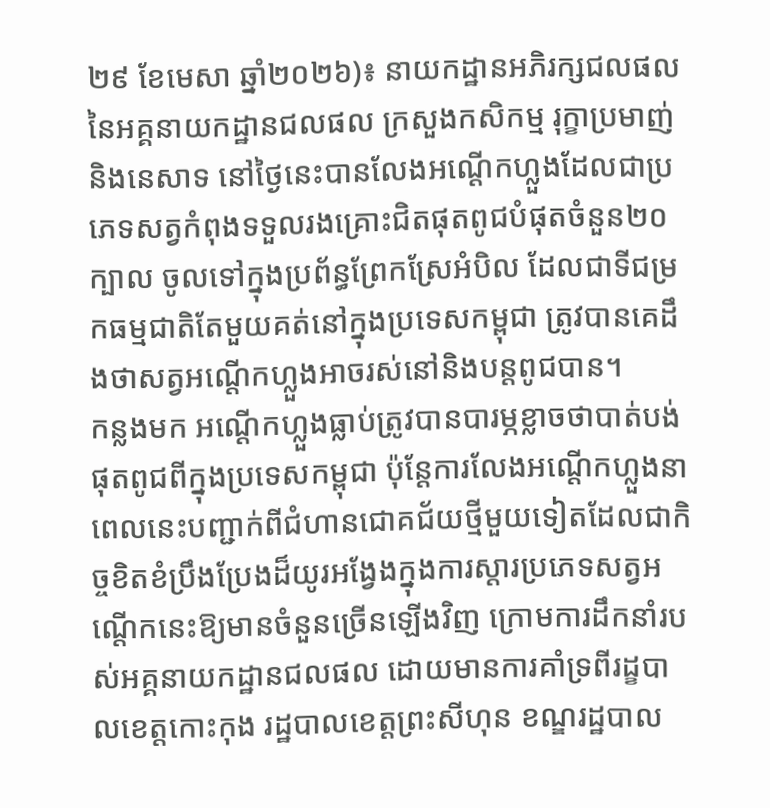២៩ ខែមេសា ឆ្នាំ២០២៦)៖ នាយកដ្ឋានអភិរក្សជលផល នៃអគ្គនាយកដ្ឋានជលផល ក្រសួងកសិកម្ម រុក្ខាប្រមាញ់ និងនេសាទ នៅថ្ងៃនេះបានលែងអណ្តើកហ្លួងដែលជាប្រភេទសត្វកំពុងទទួលរងគ្រោះជិតផុតពូជបំផុតចំនួន២០ក្បាល ចូលទៅក្នុងប្រព័ន្ធព្រែកស្រែអំបិល ដែលជាទីជម្រកធម្មជាតិតែមួយគត់នៅក្នុងប្រទេសកម្ពុជា ត្រូវបានគេដឹងថាសត្វអណ្តើកហ្លួងអាចរស់នៅនិងបន្តពូជបាន។
កន្លងមក អណ្តើកហ្លួងធ្លាប់ត្រូវបានបារម្ភខ្លាចថាបាត់បង់ផុតពូជពីក្នុងប្រទេសកម្ពុជា ប៉ុន្តែការលែងអណ្តើកហ្លួងនាពេលនេះបញ្ជាក់ពីជំហានជោគជ័យថ្មីមួយទៀតដែលជាកិច្ចខិតខំប្រឹងប្រែងដ៏យូរអង្វែងក្នុងការស្តារប្រភេទសត្វអណ្តើកនេះឱ្យមានចំនួនច្រើនឡើងវិញ ក្រោមការដឹកនាំរបស់អគ្គនាយកដ្ឋានជលផល ដោយមានការគាំទ្រពីរដ្ខបាលខេត្តកោះកុង រដ្ឋបាលខេត្តព្រះសីហុន ខណ្ឌរដ្ឋបាល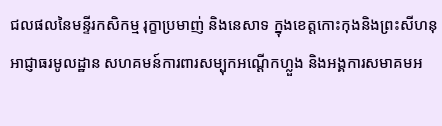ជលផលនៃមន្ទីរកសិកម្ម រុក្ខាប្រមាញ់ និងនេសាទ ក្នុងខេត្តកោះកុងនិងព្រះសីហនុ អាជ្ញាធរមូលដ្ឋាន សហគមន៍ការពារសម្បុកអណ្តើកហ្លួង និងអង្គការសមាគមអ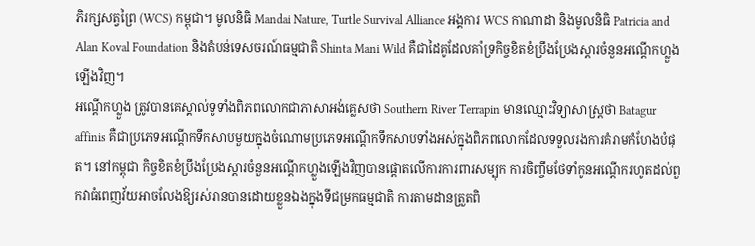ភិរក្សសត្វព្រៃ (WCS) កម្ពុជា។ មូលនិធិ Mandai Nature, Turtle Survival Alliance អង្គការ WCS កាណាដា និងមូលនិធិ Patricia and Alan Koval Foundation និងតំបន់ទេសចរណ៍ធម្មជាតិ Shinta Mani Wild គឺជាដៃគូដែលគាំទ្រកិច្ចខិតខំប្រឹងប្រែងស្តារចំនួនអណ្តើកហ្លួងឡើងវិញ។
អណ្តើកហ្លួង ត្រូវបានគេស្គាល់ទូទាំងពិភពលោកជាភាសាអង់គ្លេសថា Southern River Terrapin មានឈ្មោះវិទ្យាសាស្ត្រថា Batagur affinis គឺជាប្រភេទអណ្តើកទឹកសាបមួយក្នុងចំណោមប្រភេទអណ្តើកទឹកសាបទាំងអស់ក្នុងពិភពលោកដែលទទួលរងការគំរាមកំហែងបំផុត។ នៅកម្ពុជា កិច្ចខិតខំប្រឹងប្រែងស្តារចំនួនអណ្តើកហ្លួងឡើងវិញបានផ្តោតលើការការពារសម្បុក ការចិញ្ចឹមថែទាំកូនអណ្តើករហូតដល់ពួកវាធំពេញវ័យអាចលែងឱ្យរស់រានបានដោយខ្លួនឯងក្នុងទីជម្រកធម្មជាតិ ការតាមដានត្រួតពិ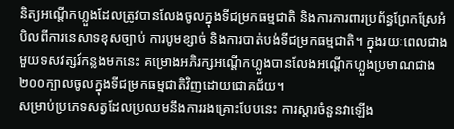និត្យអណ្តើកហ្លួងដែលត្រូវបានលែងចូលក្នុងទីជម្រកធម្មជាតិ និងការការពារប្រព័ន្ធព្រែកស្រែអំបិលពីការនេសាទខុសច្បាប់ ការបូមខ្សាច់ និងការបាត់បង់ទីជម្រកធម្មជាតិ។ ក្នុងរយៈពេលជាងមួយទសវត្សរ៍កន្លងមកនេះ គម្រោងអភិរក្សអណ្តើកហ្លួងបានលែងអណ្តើកហ្លួងប្រមាណជាង២០០ក្បាលចូលក្នុងទីជម្រកធម្មជាតិវិញដោយជោគជ័យ។
សម្រាប់ប្រភេទសត្វដែលប្រឈមនឹងការរងគ្រោះបែបនេះ ការស្តារចំនួនវាឡើង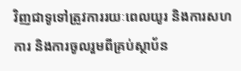វិញជាទូទៅត្រូវការរយៈពេលយូរ និងការសហការ និងការចូលរួមពីគ្រប់ស្ថាប័ន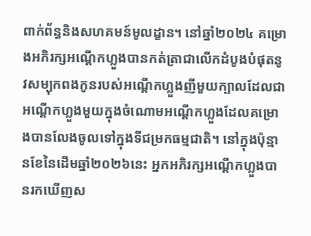ពាក់ព័ន្ធនិងសហគមន៍មូលដ្ខាន។ នៅឆ្នាំ២០២៤ គម្រោងអភិរក្សអណ្តើកហ្លួងបានកត់ត្រាជាលើកដំបូងបំផុតនូវសម្បុកពងកូនរបស់អណ្តើកហ្លួងញីមួយក្បាលដែលជាអណ្តើកហ្លួងមួយក្នុងចំណោមអណ្តើកហ្លួងដែលគម្រោងបានលែងចូលទៅក្នុងទីជម្រកធម្មជាតិ។ នៅក្នុងប៉ុន្មានខែនៃដើមឆ្នាំ២០២៦នេះ អ្នកអភិរក្សអណ្តើកហ្លួងបានរកឃើញស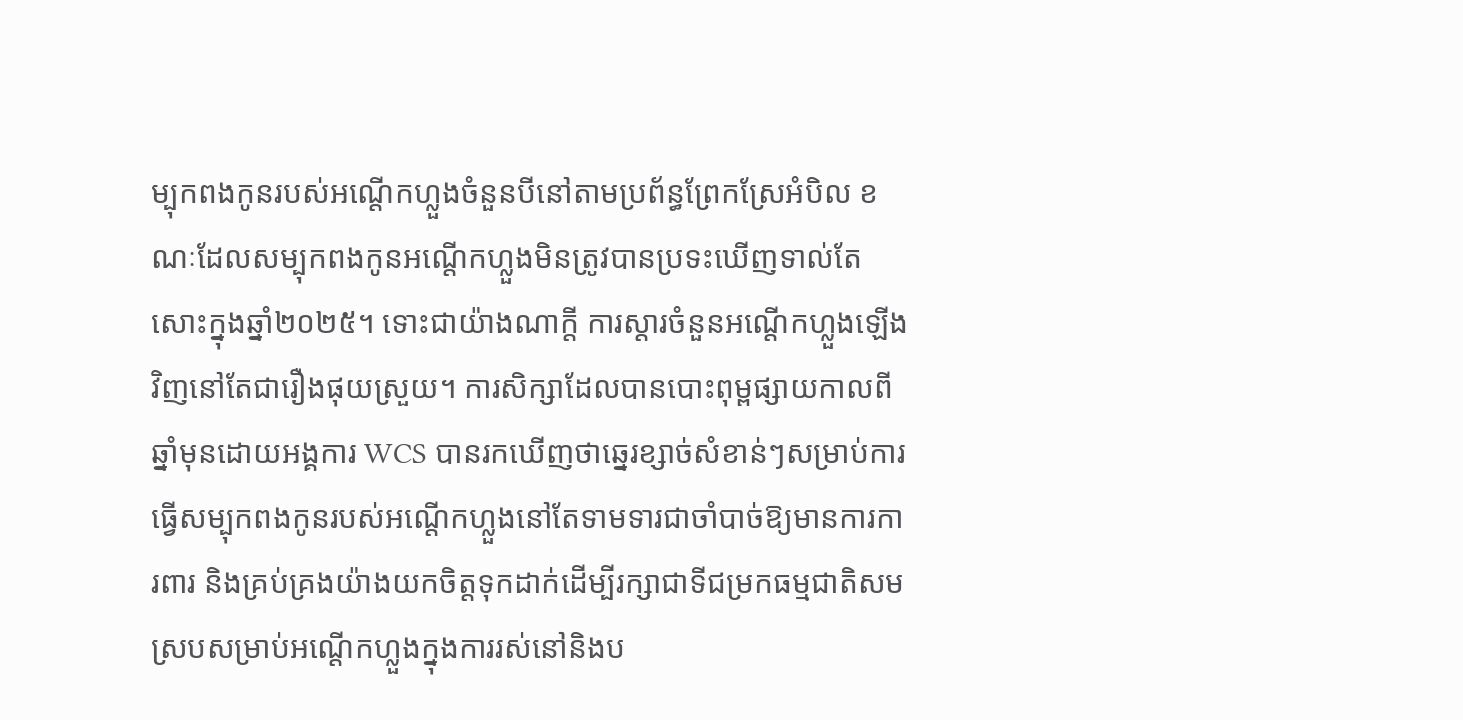ម្បុកពងកូនរបស់អណ្តើកហ្លួងចំនួនបីនៅតាមប្រព័ន្ធព្រែកស្រែអំបិល ខណៈដែលសម្បុកពងកូនអណ្តើកហ្លួងមិនត្រូវបានប្រទះឃើញទាល់តែសោះក្នុងឆ្នាំ២០២៥។ ទោះជាយ៉ាងណាក្តី ការស្តារចំនួនអណ្តើកហ្លួងឡើងវិញនៅតែជារឿងផុយស្រួយ។ ការសិក្សាដែលបានបោះពុម្ពផ្សាយកាលពីឆ្នាំមុនដោយអង្គការ WCS បានរកឃើញថាឆ្នេរខ្សាច់សំខាន់ៗសម្រាប់ការធ្វើសម្បុកពងកូនរបស់អណ្តើកហ្លួងនៅតែទាមទារជាចាំបាច់ឱ្យមានការការពារ និងគ្រប់គ្រងយ៉ាងយកចិត្តទុកដាក់ដើម្បីរក្សាជាទីជម្រកធម្មជាតិសមស្របសម្រាប់អណ្តើកហ្លួងក្នុងការរស់នៅនិងប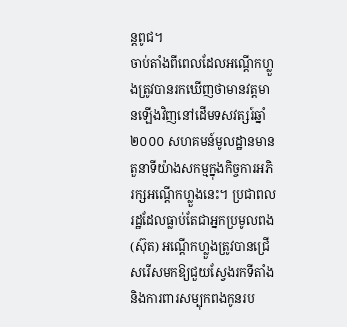ន្តពូជ។
ចាប់តាំងពីពេលដែលអណ្តើកហ្លួងត្រូវបានរកឃើញថាមានវត្តមានឡើងវិញនៅដើមទសវត្សរ៍ឆ្នាំ២០០០ សហគមន៍មូលដ្ឋានមានតួនាទីយ៉ាងសកម្មក្នុងកិច្ចការអភិរក្សអណ្តើកហ្លួងនេះ។ ប្រជាពលរដ្ឋដែលធ្លាប់តែជាអ្នកប្រមូលពង (ស៊ុត) អណ្តើកហ្លួងត្រូវបានជ្រើសរើសមកឱ្យជួយស្វែងរកទីតាំងនិងការពារសម្បុកពងកូនរប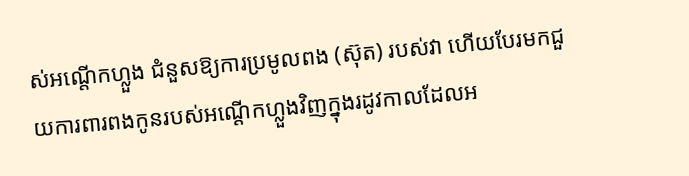ស់អណ្តើកហ្លួង ជំនួសឱ្យការប្រមូលពង (ស៊ុត) របស់វា ហើយបែរមកជួយការពារពងកូនរបស់អណ្តើកហ្លួងវិញក្នុងរដូវកាលដែលអ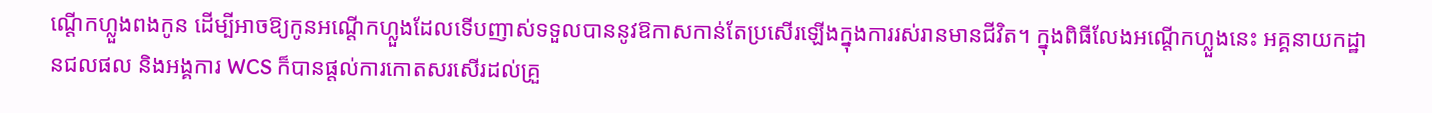ណ្តើកហ្លួងពងកូន ដើម្បីអាចឱ្យកូនអណ្តើកហ្លួងដែលទើបញាស់ទទួលបាននូវឱកាសកាន់តែប្រសើរឡើងក្នុងការរស់រានមានជីវិត។ ក្នុងពិធីលែងអណ្តើកហ្លួងនេះ អគ្គនាយកដ្ឋានជលផល និងអង្គការ WCS ក៏បានផ្តល់ការកោតសរសើរដល់គ្រួ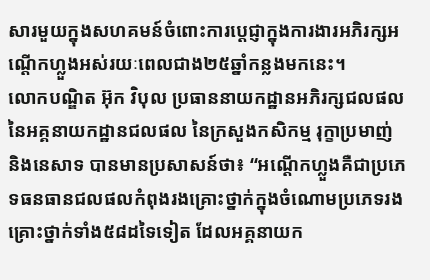សារមួយក្នុងសហគមន៍ចំពោះការប្តេជ្ញាក្នុងការងារអភិរក្សអណ្តើកហ្លួងអស់រយៈពេលជាង២៥ឆ្នាំកន្លងមកនេះ។
លោកបណ្ឌិត អ៊ុក វិបុល ប្រធាននាយកដ្ឋានអភិរក្សជលផលនៃអគ្គនាយកដ្ឋានជលផល នៃក្រសួងកសិកម្ម រុក្ខាប្រមាញ់ និងនេសាទ បានមានប្រសាសន៍ថា៖ “អណ្តើកហ្លួងគឺជាប្រភេទធនធានជលផលកំពុងរងគ្រោះថ្នាក់ក្នុងចំណោមប្រភេទរងគ្រោះថ្នាក់ទាំង៥៨ដទៃទៀត ដែលអគ្គនាយក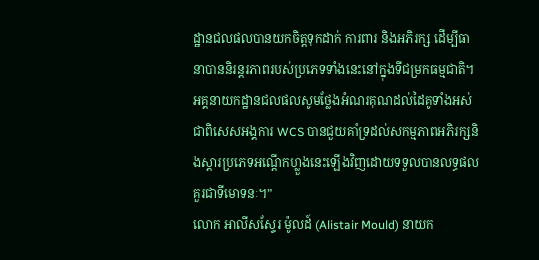ដ្ឋានជលផលបានយកចិត្តទុកដាក់ ការពារ និងអភិរក្ស ដើម្បីធានាបាននិរន្តរភាពរបស់ប្រភេទទាំងនេះនៅក្នុងទីជម្រកធម្មជាតិ។ អគ្គនាយកដ្ឋានជលផលសូមថ្លែងអំណរគុណដល់ដៃគូទាំងអស់ ជាពិសេសអង្គការ WCS បានជួយគាំទ្រដល់សកម្មភាពអភិរក្សនិងស្តារប្រភេទអណ្តើកហ្លួងនេះឡើងវិញដោយទទួលបានលទ្ធផលគួរជាទីមោទនៈ។”
លោក អាលីសស្ទែរ ម៉ូលដ៍ (Alistair Mould) នាយក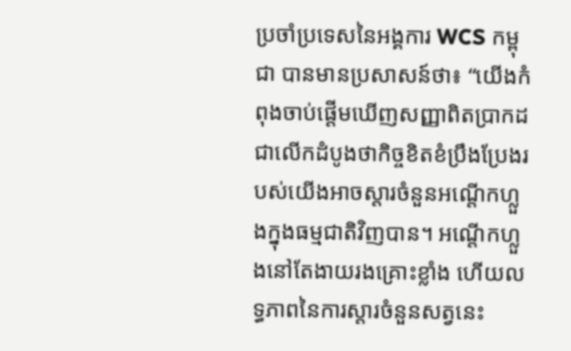ប្រចាំប្រទេសនៃអង្គការ WCS កម្ពុជា បានមានប្រសាសន៍ថា៖ “យើងកំពុងចាប់ផ្តើមឃើញសញ្ញាពិតប្រាកដជាលើកដំបូងថាកិច្ចខិតខំប្រឹងប្រែងរបស់យើងអាចស្តារចំនួនអណ្តើកហ្លួងក្នុងធម្មជាតិវិញបាន។ អណ្តើកហ្លួងនៅតែងាយរងគ្រោះខ្លាំង ហើយលទ្ធភាពនៃការស្តារចំនួនសត្វនេះ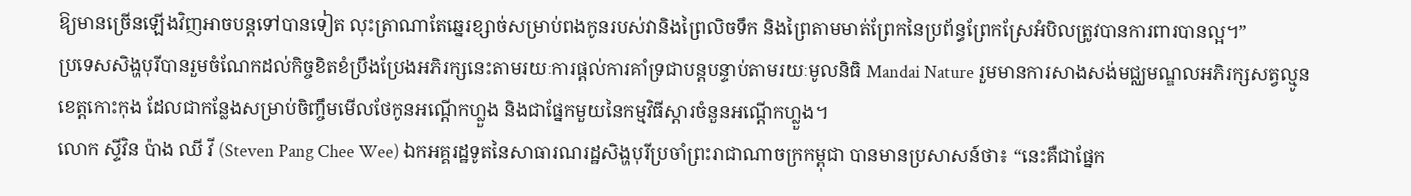ឱ្យមានច្រើនឡើងវិញអាចបន្តទៅបានទៀត លុះត្រាណាតែឆ្នេរខ្សាច់សម្រាប់ពងកូនរបស់វានិងព្រៃលិចទឹក និងព្រៃតាមមាត់ព្រែកនៃប្រព័ន្ធព្រែកស្រែអំបិលត្រូវបានការពារបានល្អ។”
ប្រទេសសិង្ហបុរីបានរួមចំណែកដល់កិច្ចខិតខំប្រឹងប្រែងអភិរក្សនេះតាមរយៈការផ្តល់ការគាំទ្រជាបន្តបន្ទាប់តាមរយៈមូលនិធិ Mandai Nature រួមមានការសាងសង់មជ្ឈមណ្ឌលអភិរក្សសត្វល្មូនខេត្តកោះកុង ដែលជាកន្លែងសម្រាប់ចិញ្ចឹមមើលថែកូនអណ្តើកហ្លួង និងជាផ្នែកមួយនៃកម្មវិធីស្តារចំនួនអណ្តើកហ្លួង។
លោក ស្ទីវិន ប៉ាង ឈី វី (Steven Pang Chee Wee) ឯកអគ្គរដ្ឋទូតនៃសាធារណរដ្ឋសិង្ហបុរីប្រចាំព្រះរាជាណាចក្រកម្ពុជា បានមានប្រសាសន៍ថា៖ “នេះគឺជាផ្នែក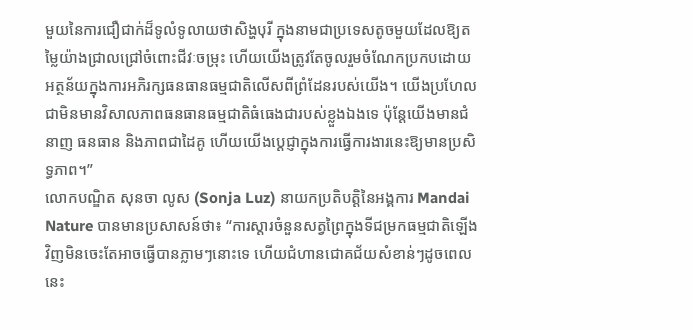មួយនៃការជឿជាក់ដ៏ទូលំទូលាយថាសិង្ហបុរី ក្នុងនាមជាប្រទេសតូចមួយដែលឱ្យតម្លៃយ៉ាងជ្រាលជ្រៅចំពោះជីវៈចម្រុះ ហើយយើងត្រូវតែចូលរួមចំណែកប្រកបដោយអត្ថន័យក្នុងការអភិរក្សធនធានធម្មជាតិលើសពីព្រំដែនរបស់យើង។ យើងប្រហែលជាមិនមានវិសាលភាពធនធានធម្មជាតិធំធេងជារបស់ខ្លួងឯងទេ ប៉ុន្តែយើងមានជំនាញ ធនធាន និងភាពជាដៃគូ ហើយយើងប្តេជ្ញាក្នុងការធ្វើការងារនេះឱ្យមានប្រសិទ្ធភាព។”
លោកបណ្ឌិត សុនចា លូស (Sonja Luz) នាយកប្រតិបត្តិនៃអង្គការ Mandai Nature បានមានប្រសាសន៍ថា៖ “ការស្តារចំនួនសត្វព្រៃក្នុងទីជម្រកធម្មជាតិឡើងវិញមិនចេះតែអាចធ្វើបានភ្លាមៗនោះទេ ហើយជំហានជោគជ័យសំខាន់ៗដូចពេលនេះ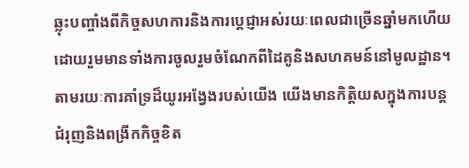ឆ្លុះបញ្ចាំងពីកិច្ចសហការនិងការប្តេជ្ញាអស់រយៈពេលជាច្រើនឆ្នាំមកហើយ ដោយរួមមានទាំងការចូលរួមចំណែកពីដៃគូនិងសហគមន៍នៅមូលដ្ឋាន។ តាមរយៈការគាំទ្រដ៏យូរអង្វែងរបស់យើង យើងមានកិត្តិយសក្នុងការបន្តជំរុញនិងពង្រីកកិច្ចខិត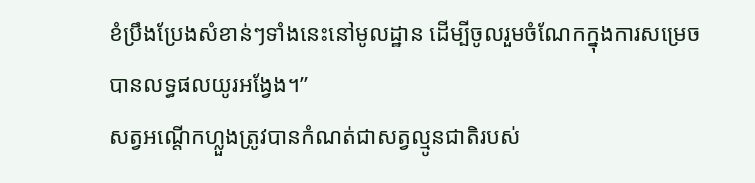ខំប្រឹងប្រែងសំខាន់ៗទាំងនេះនៅមូលដ្ឋាន ដើម្បីចូលរួមចំណែកក្នុងការសម្រេចបានលទ្ធផលយូរអង្វែង។”
សត្វអណ្តើកហ្លួងត្រូវបានកំណត់ជាសត្វល្មូនជាតិរបស់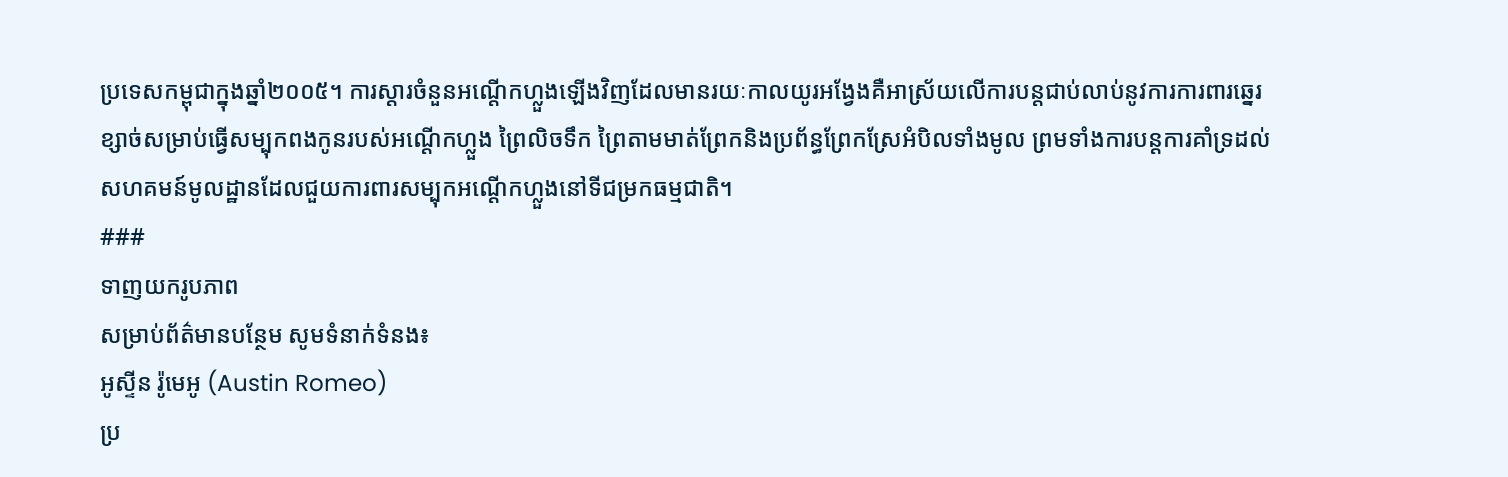ប្រទេសកម្ពុជាក្នុងឆ្នាំ២០០៥។ ការស្តារចំនួនអណ្តើកហ្លួងឡើងវិញដែលមានរយៈកាលយូរអង្វែងគឺអាស្រ័យលើការបន្តជាប់លាប់នូវការការពារឆ្នេរខ្សាច់សម្រាប់ធ្វើសម្បុកពងកូនរបស់អណ្តើកហ្លួង ព្រៃលិចទឹក ព្រៃតាមមាត់ព្រែកនិងប្រព័ន្ធព្រែកស្រែអំបិលទាំងមូល ព្រមទាំងការបន្តការគាំទ្រដល់សហគមន៍មូលដ្ឋានដែលជួយការពារសម្បុកអណ្តើកហ្លួងនៅទីជម្រកធម្មជាតិ។
###
ទាញយករូបភាព
សម្រាប់ព័ត៌មានបន្ថែម សូមទំនាក់ទំនង៖
អូស្ទីន រ៉ូមេអូ (Austin Romeo)
ប្រ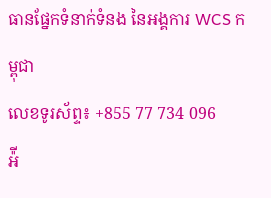ធានផ្នែកទំនាក់ទំនង នៃអង្គការ WCS កម្ពុជា
លេខទូរស័ព្ទ៖ +855 77 734 096
អ៉ី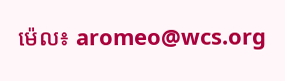ម៉េល៖ aromeo@wcs.org